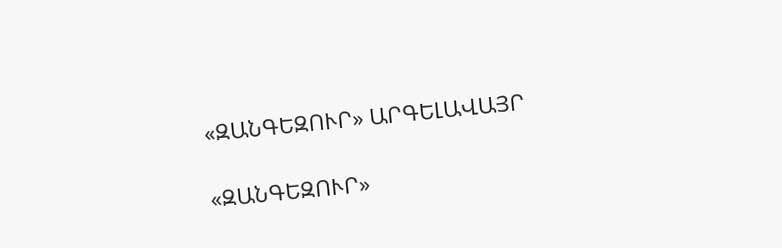«ԶԱՆԳԵԶՈՒՐ» ԱՐԳԵԼԱՎԱՅՐ

«ԶԱՆԳԵԶՈՒՐ»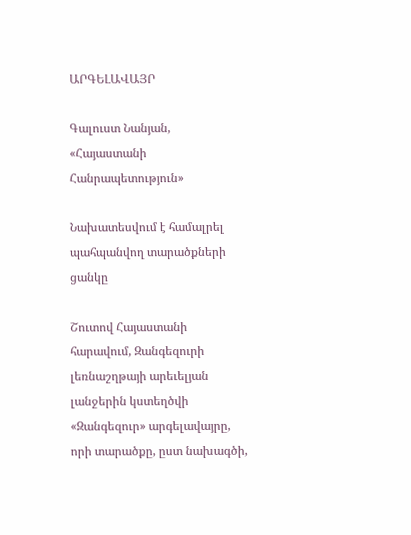ԱՐԳԵԼԱՎԱՅՐ

Գալուստ Նանյան, «Հայաստանի Հանրապետություն»

Նախատեսվում է համալրել պահպանվող տարածքների ցանկը

Շուտով Հայաստանի հարավում, Զանգեզուրի լեռնաշղթայի արեւելյան լանջերին կստեղծվի «Զանգեզուր» արգելավայրը, որի տարածքը, ըստ նախագծի,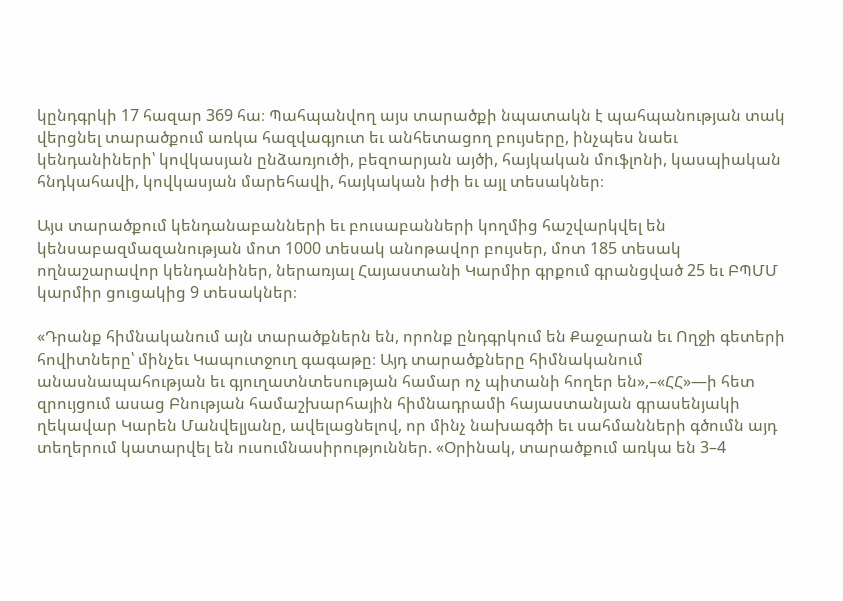կընդգրկի 17 հազար 369 հա։ Պահպանվող այս տարածքի նպատակն է պահպանության տակ վերցնել տարածքում առկա հազվագյուտ եւ անհետացող բույսերը, ինչպես նաեւ կենդանիների՝ կովկասյան ընձառյուծի, բեզոարյան այծի, հայկական մուֆլոնի, կասպիական հնդկահավի, կովկասյան մարեհավի, հայկական իժի եւ այլ տեսակներ։

Այս տարածքում կենդանաբանների եւ բուսաբանների կողմից հաշվարկվել են կենսաբազմազանության մոտ 1000 տեսակ անոթավոր բույսեր, մոտ 185 տեսակ ողնաշարավոր կենդանիներ, ներառյալ Հայաստանի Կարմիր գրքում գրանցված 25 եւ ԲՊՄՄ կարմիր ցուցակից 9 տեսակներ։

«Դրանք հիմնականում այն տարածքներն են, որոնք ընդգրկում են Քաջարան եւ Ողջի գետերի հովիտները՝ մինչեւ Կապուտջուղ գագաթը։ Այդ տարածքները հիմնականում անասնապահության եւ գյուղատնտեսության համար ոչ պիտանի հողեր են»,–«ՀՀ»—ի հետ զրույցում ասաց Բնության համաշխարհային հիմնադրամի հայաստանյան գրասենյակի ղեկավար Կարեն Մանվելյանը, ավելացնելով, որ մինչ նախագծի եւ սահմանների գծումն այդ տեղերում կատարվել են ուսումնասիրություններ. «Օրինակ, տարածքում առկա են 3–4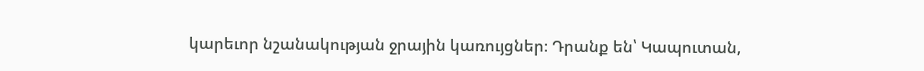կարեւոր նշանակության ջրային կառույցներ։ Դրանք են՝ Կապուտան,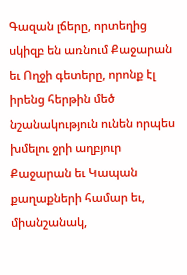Գազան լճերը, որտեղից սկիզբ են առնում Քաջարան եւ Ողջի գետերը, որոնք էլ իրենց հերթին մեծ նշանակություն ունեն որպես խմելու ջրի աղբյուր Քաջարան եւ Կապան քաղաքների համար եւ, միանշանակ,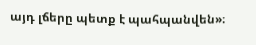այդ լճերը պետք է պահպանվեն»։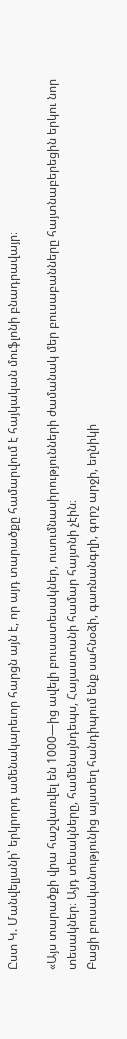Ըստ Կ. Մանվելյանի՝ երկրորդ ամենակարեւոր հարցն այն է, որ այդ տարածքը համարվում է հայկական մուֆլոնի բնադրավայր։

«Այս տարածքի վրա հաշվառվել են 1000—ից ավելի բուսատեսակներ, ուսումնասիրությունների ժամանակ մեր բուսաբանները հայտնաբերեցին երկու նոր տեսակներ։ Այդ տեսակները, համենայնդեպս, Հայաստանի համար հայտնի չէին։
Բացի բուսականությունից այստեղ հանդիպում ենք սահնօձի, գառնանգղի, գորշ արջի, եղնիկի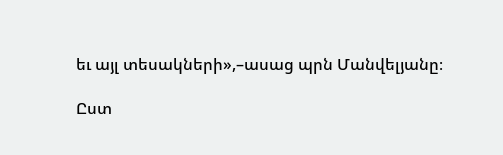եւ այլ տեսակների»,–ասաց պրն Մանվելյանը։

Ըստ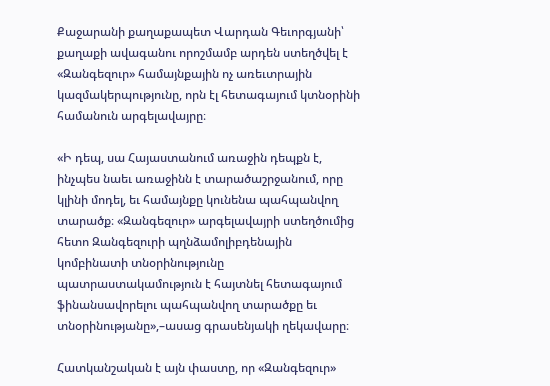Քաջարանի քաղաքապետ Վարդան Գեւորգյանի՝ քաղաքի ավագանու որոշմամբ արդեն ստեղծվել է «Զանգեզուր» համայնքային ոչ առեւտրային կազմակերպությունը, որն էլ հետագայում կտնօրինի համանուն արգելավայրը։

«Ի դեպ, սա Հայաստանում առաջին դեպքն է, ինչպես նաեւ առաջինն է տարածաշրջանում, որը կլինի մոդել, եւ համայնքը կունենա պահպանվող տարածք։ «Զանգեզուր» արգելավայրի ստեղծումից հետո Զանգեզուրի պղնձամոլիբդենային կոմբինատի տնօրինությունը պատրաստակամություն է հայտնել հետագայում ֆինանսավորելու պահպանվող տարածքը եւ տնօրինությանը»,–ասաց գրասենյակի ղեկավարը։

Հատկանշական է այն փաստը, որ «Զանգեզուր»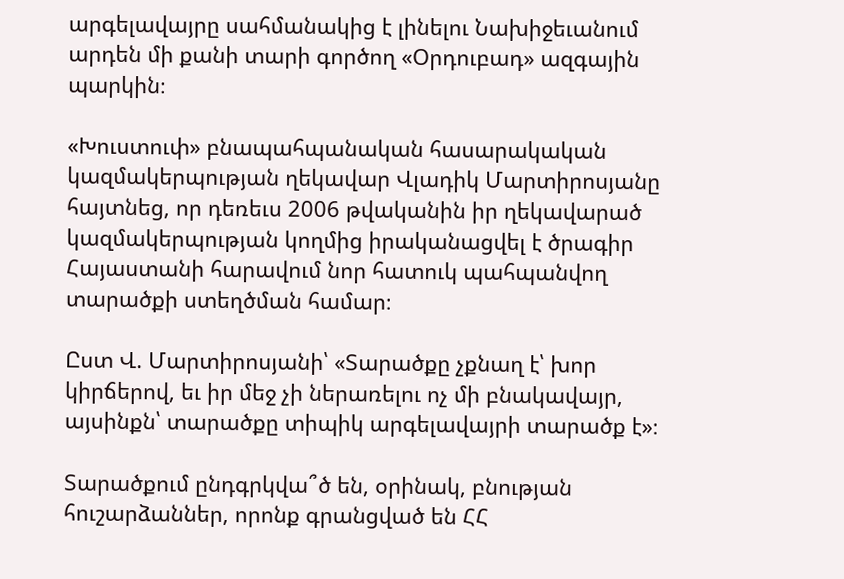արգելավայրը սահմանակից է լինելու Նախիջեւանում արդեն մի քանի տարի գործող «Օրդուբադ» ազգային պարկին։

«Խուստուփ» բնապահպանական հասարակական կազմակերպության ղեկավար Վլադիկ Մարտիրոսյանը հայտնեց, որ դեռեւս 2006 թվականին իր ղեկավարած կազմակերպության կողմից իրականացվել է ծրագիր Հայաստանի հարավում նոր հատուկ պահպանվող տարածքի ստեղծման համար։

Ըստ Վ. Մարտիրոսյանի՝ «Տարածքը չքնաղ է՝ խոր կիրճերով, եւ իր մեջ չի ներառելու ոչ մի բնակավայր, այսինքն՝ տարածքը տիպիկ արգելավայրի տարածք է»։

Տարածքում ընդգրկվա՞ծ են, օրինակ, բնության հուշարձաններ, որոնք գրանցված են ՀՀ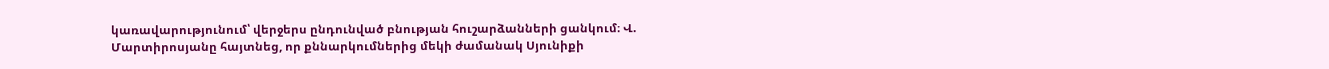կառավարությունում՝ վերջերս ընդունված բնության հուշարձանների ցանկում։ Վ. Մարտիրոսյանը հայտնեց, որ քննարկումներից մեկի ժամանակ Սյունիքի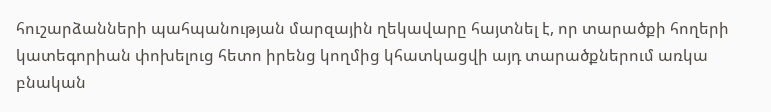հուշարձանների պահպանության մարզային ղեկավարը հայտնել է, որ տարածքի հողերի կատեգորիան փոխելուց հետո իրենց կողմից կհատկացվի այդ տարածքներում առկա բնական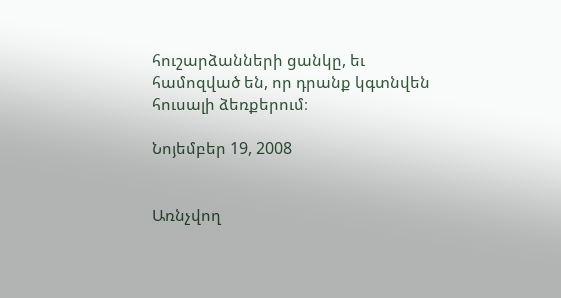հուշարձանների ցանկը, եւ համոզված են, որ դրանք կգտնվեն հուսալի ձեռքերում։

Նոյեմբեր 19, 2008


Առնչվող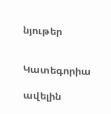նյութեր


Կատեգորիա

ավելին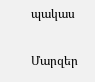պակաս

Մարզեր